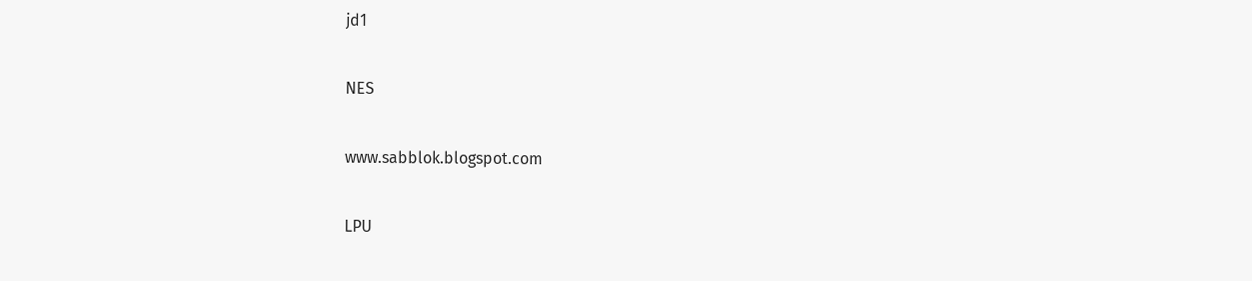jd1

NES

www.sabblok.blogspot.com

LPU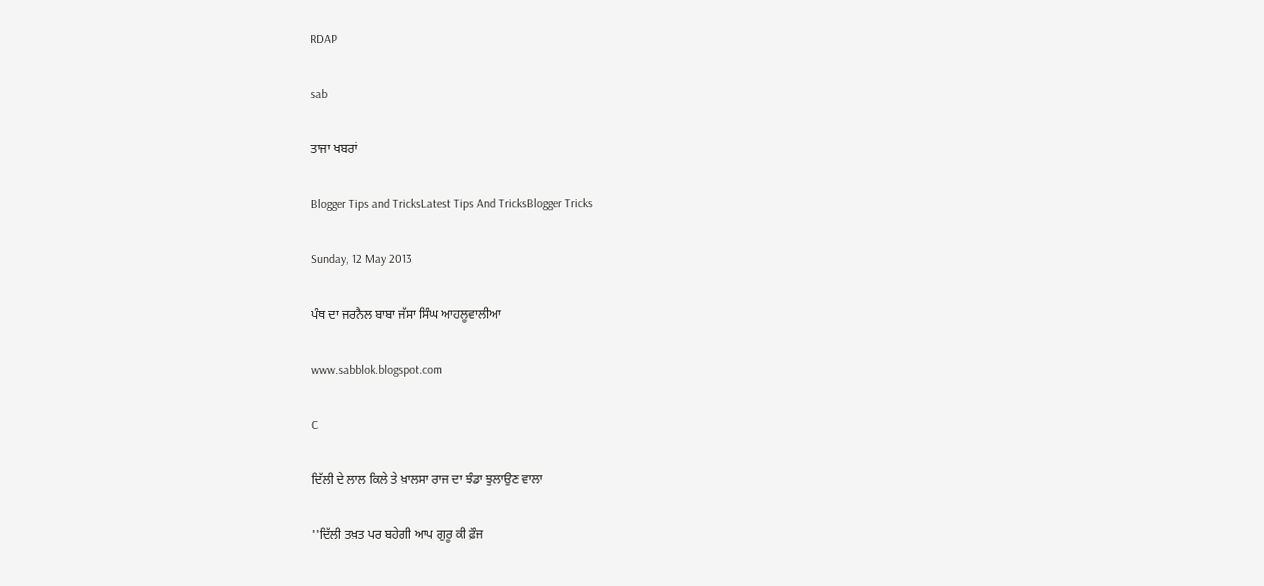RDAP

sab

ਤਾਜਾ ਖਬਰਾਂ

Blogger Tips and TricksLatest Tips And TricksBlogger Tricks

Sunday, 12 May 2013

ਪੰਥ ਦਾ ਜਰਨੈਲ ਬਾਬਾ ਜੱਸਾ ਸਿੰਘ ਆਹਲੂਵਾਲੀਆ

www.sabblok.blogspot.com

C

ਦਿੱਲੀ ਦੇ ਲਾਲ ਕਿਲੇ ਤੇ ਖ਼ਾਲਸਾ ਰਾਜ ਦਾ ਝੰਡਾ ਝੁਲਾਉਣ ਵਾਲਾ

''ਦਿੱਲੀ ਤਖ਼ਤ ਪਰ ਬਹੇਗੀ ਆਪ ਗੁਰੂ ਕੀ ਫ਼ੌਜ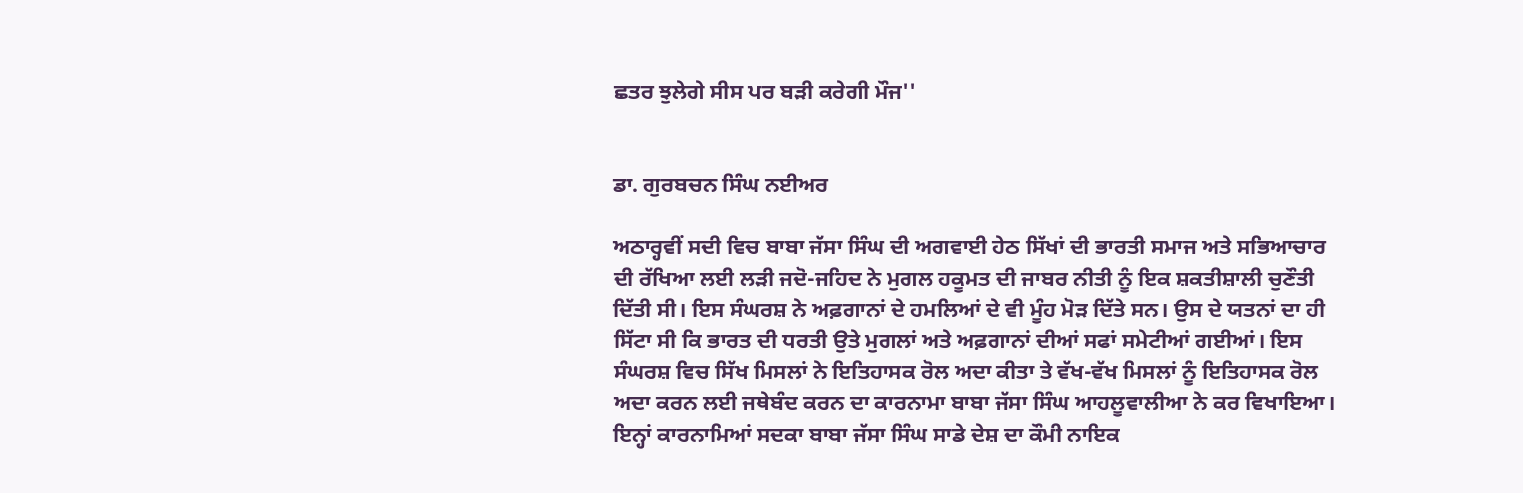ਛਤਰ ਝੁਲੇਗੇ ਸੀਸ ਪਰ ਬੜੀ ਕਰੇਗੀ ਮੌਜ''


ਡਾ. ਗੁਰਬਚਨ ਸਿੰਘ ਨਈਅਰ

ਅਠਾਰ੍ਹਵੀਂ ਸਦੀ ਵਿਚ ਬਾਬਾ ਜੱਸਾ ਸਿੰਘ ਦੀ ਅਗਵਾਈ ਹੇਠ ਸਿੱਖਾਂ ਦੀ ਭਾਰਤੀ ਸਮਾਜ ਅਤੇ ਸਭਿਆਚਾਰ ਦੀ ਰੱਖਿਆ ਲਈ ਲੜੀ ਜਦੋ-ਜਹਿਦ ਨੇ ਮੁਗਲ ਹਕੂਮਤ ਦੀ ਜਾਬਰ ਨੀਤੀ ਨੂੰ ਇਕ ਸ਼ਕਤੀਸ਼ਾਲੀ ਚੁਣੌਤੀ ਦਿੱਤੀ ਸੀ। ਇਸ ਸੰਘਰਸ਼ ਨੇ ਅਫ਼ਗਾਨਾਂ ਦੇ ਹਮਲਿਆਂ ਦੇ ਵੀ ਮੂੰਹ ਮੋੜ ਦਿੱਤੇ ਸਨ। ਉਸ ਦੇ ਯਤਨਾਂ ਦਾ ਹੀ ਸਿੱਟਾ ਸੀ ਕਿ ਭਾਰਤ ਦੀ ਧਰਤੀ ਉਤੇ ਮੁਗਲਾਂ ਅਤੇ ਅਫ਼ਗਾਨਾਂ ਦੀਆਂ ਸਫਾਂ ਸਮੇਟੀਆਂ ਗਈਆਂ। ਇਸ ਸੰਘਰਸ਼ ਵਿਚ ਸਿੱਖ ਮਿਸਲਾਂ ਨੇ ਇਤਿਹਾਸਕ ਰੋਲ ਅਦਾ ਕੀਤਾ ਤੇ ਵੱਖ-ਵੱਖ ਮਿਸਲਾਂ ਨੂੰ ਇਤਿਹਾਸਕ ਰੋਲ ਅਦਾ ਕਰਨ ਲਈ ਜਥੇਬੰਦ ਕਰਨ ਦਾ ਕਾਰਨਾਮਾ ਬਾਬਾ ਜੱਸਾ ਸਿੰਘ ਆਹਲੂਵਾਲੀਆ ਨੇ ਕਰ ਵਿਖਾਇਆ। ਇਨ੍ਹਾਂ ਕਾਰਨਾਮਿਆਂ ਸਦਕਾ ਬਾਬਾ ਜੱਸਾ ਸਿੰਘ ਸਾਡੇ ਦੇਸ਼ ਦਾ ਕੌਮੀ ਨਾਇਕ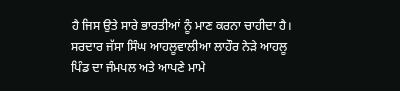ਹੈ ਜਿਸ ਉਤੇ ਸਾਰੇ ਭਾਰਤੀਆਂ ਨੂੰ ਮਾਣ ਕਰਨਾ ਚਾਹੀਦਾ ਹੈ।
ਸਰਦਾਰ ਜੱਸਾ ਸਿੰਘ ਆਹਲੂਵਾਲੀਆ ਲਾਹੌਰ ਨੇੜੇ ਆਹਲੂ ਪਿੰਡ ਦਾ ਜੰਮਪਲ ਅਤੇ ਆਪਣੇ ਮਾਮੇ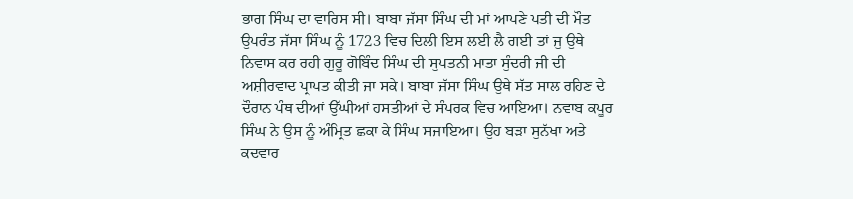ਭਾਗ ਸਿੰਘ ਦਾ ਵਾਰਿਸ ਸੀ। ਬਾਬਾ ਜੱਸਾ ਸਿੰਘ ਦੀ ਮਾਂ ਆਪਣੇ ਪਤੀ ਦੀ ਮੌਤ ਉਪਰੰਤ ਜੱਸਾ ਸਿੰਘ ਨੂੰ 1723 ਵਿਚ ਦਿਲੀ ਇਸ ਲਈ ਲੈ ਗਈ ਤਾਂ ਜੁ ਉਥੇ ਨਿਵਾਸ ਕਰ ਰਹੀ ਗੁਰੂ ਗੋਬਿੰਦ ਸਿੰਘ ਦੀ ਸੁਪਤਨੀ ਮਾਤਾ ਸੁੰਦਰੀ ਜੀ ਦੀ ਅਸ਼ੀਰਵਾਦ ਪ੍ਰਾਪਤ ਕੀਤੀ ਜਾ ਸਕੇ। ਬਾਬਾ ਜੱਸਾ ਸਿੰਘ ਉਥੇ ਸੱਤ ਸਾਲ ਰਹਿਣ ਦੇ ਦੌਰਾਨ ਪੰਥ ਦੀਆਂ ਉੱਘੀਆਂ ਹਸਤੀਆਂ ਦੇ ਸੰਪਰਕ ਵਿਚ ਆਇਆ। ਨਵਾਬ ਕਪੂਰ ਸਿੰਘ ਨੇ ਉਸ ਨੂੰ ਅੰਮ੍ਰਿਤ ਛਕਾ ਕੇ ਸਿੰਘ ਸਜਾਇਆ। ਉਹ ਬੜਾ ਸੁਨੱਖਾ ਅਤੇ ਕਦਵਾਰ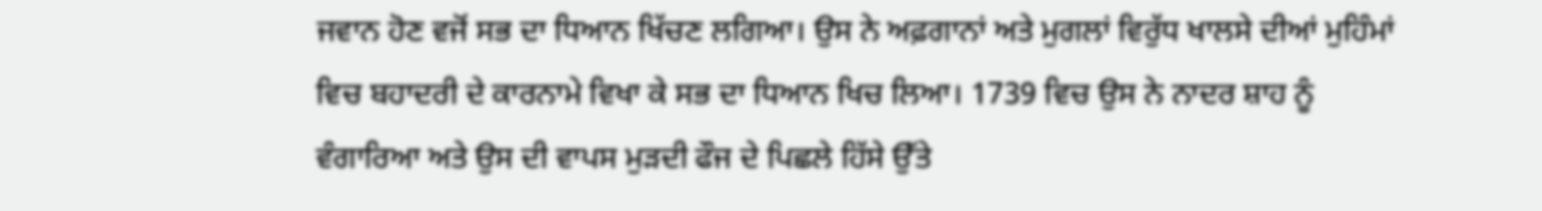ਜਵਾਨ ਹੋਣ ਵਜੋਂ ਸਭ ਦਾ ਧਿਆਨ ਖਿੱਚਣ ਲਗਿਆ। ਉਸ ਨੇ ਅਫ਼ਗਾਨਾਂ ਅਤੇ ਮੁਗਲਾਂ ਵਿਰੁੱਧ ਖਾਲਸੇ ਦੀਆਂ ਮੁਹਿੰਮਾਂ ਵਿਚ ਬਹਾਦਰੀ ਦੇ ਕਾਰਨਾਮੇ ਵਿਖਾ ਕੇ ਸਭ ਦਾ ਧਿਆਨ ਖਿਚ ਲਿਆ। 1739 ਵਿਚ ਉਸ ਨੇ ਨਾਦਰ ਸ਼ਾਹ ਨੂੰ ਵੰਗਾਰਿਆ ਅਤੇ ਉਸ ਦੀ ਵਾਪਸ ਮੁੜਦੀ ਫੌਜ ਦੇ ਪਿਛਲੇ ਹਿੱਸੇ ਉੱਤੇ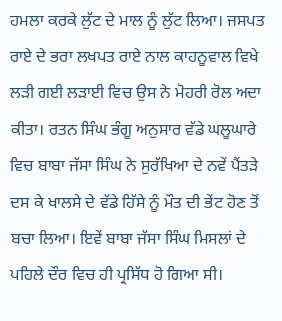ਹਮਲਾ ਕਰਕੇ ਲੁੱਟ ਦੇ ਮਾਲ ਨੂੰ ਲੁੱਟ ਲਿਆ। ਜਸਪਤ ਰਾਏ ਦੇ ਭਰਾ ਲਖਪਤ ਰਾਏ ਨਾਲ ਕਾਹਨੂਵਾਲ ਵਿਖੇ ਲੜੀ ਗਈ ਲੜਾਈ ਵਿਚ ਉਸ ਨੇ ਮੋਹਰੀ ਰੋਲ ਅਦਾ ਕੀਤਾ। ਰਤਨ ਸਿੰਘ ਭੰਗੂ ਅਨੁਸਾਰ ਵੱਡੇ ਘਲੂਘਾਰੇ ਵਿਚ ਬਾਬਾ ਜੱਸਾ ਸਿੰਘ ਨੇ ਸੁਰੱਖਿਆ ਦੇ ਨਵੇਂ ਪੈਂਤੜੇ ਦਸ ਕੇ ਖਾਲਸੇ ਦੇ ਵੱਡੇ ਹਿੱਸੇ ਨੂੰ ਮੌਤ ਦੀ ਭੇਂਟ ਹੋਣ ਤੋਂ ਬਚਾ ਲਿਆ। ਇਵੇਂ ਬਾਬਾ ਜੱਸਾ ਸਿੰਘ ਮਿਸਲਾਂ ਦੇ ਪਹਿਲੇ ਦੌਰ ਵਿਚ ਹੀ ਪ੍ਰਸਿੱਧ ਹੋ ਗਿਆ ਸੀ।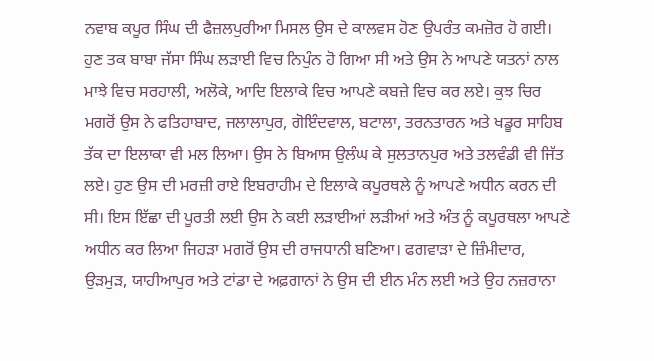ਨਵਾਬ ਕਪੂਰ ਸਿੰਘ ਦੀ ਫੈਜ਼ਲਪੁਰੀਆ ਮਿਸਲ ਉਸ ਦੇ ਕਾਲਵਸ ਹੋਣ ਉਪਰੰਤ ਕਮਜ਼ੋਰ ਹੋ ਗਈ। ਹੁਣ ਤਕ ਬਾਬਾ ਜੱਸਾ ਸਿੰਘ ਲੜਾਈ ਵਿਚ ਨਿਪੁੰਨ ਹੋ ਗਿਆ ਸੀ ਅਤੇ ਉਸ ਨੇ ਆਪਣੇ ਯਤਨਾਂ ਨਾਲ ਮਾਝੇ ਵਿਚ ਸਰਹਾਲੀ, ਅਲੋਕੇ, ਆਦਿ ਇਲਾਕੇ ਵਿਚ ਆਪਣੇ ਕਬਜ਼ੇ ਵਿਚ ਕਰ ਲਏ। ਕੁਝ ਚਿਰ ਮਗਰੋਂ ਉਸ ਨੇ ਫਤਿਹਾਬਾਦ, ਜਲਾਲਾਪੁਰ, ਗੋਇੰਦਵਾਲ, ਬਟਾਲਾ, ਤਰਨਤਾਰਨ ਅਤੇ ਖਡੂਰ ਸਾਹਿਬ ਤੱਕ ਦਾ ਇਲਾਕਾ ਵੀ ਮਲ ਲਿਆ। ਉਸ ਨੇ ਬਿਆਸ ਉਲੰਘ ਕੇ ਸੁਲਤਾਨਪੁਰ ਅਤੇ ਤਲਵੰਡੀ ਵੀ ਜਿੱਤ ਲਏ। ਹੁਣ ਉਸ ਦੀ ਮਰਜ਼ੀ ਰਾਏ ਇਬਰਾਹੀਮ ਦੇ ਇਲਾਕੇ ਕਪੂਰਥਲੇ ਨੂੰ ਆਪਣੇ ਅਧੀਨ ਕਰਨ ਦੀ ਸੀ। ਇਸ ਇੱਛਾ ਦੀ ਪੂਰਤੀ ਲਈ ਉਸ ਨੇ ਕਈ ਲੜਾਈਆਂ ਲੜੀਆਂ ਅਤੇ ਅੰਤ ਨੂੰ ਕਪੂਰਥਲਾ ਆਪਣੇ ਅਧੀਨ ਕਰ ਲਿਆ ਜਿਹੜਾ ਮਗਰੋਂ ਉਸ ਦੀ ਰਾਜਧਾਨੀ ਬਣਿਆ। ਫਗਵਾੜਾ ਦੇ ਜ਼ਿੰਮੀਦਾਰ, ਉੜਮੁੜ, ਯਾਹੀਆਪੁਰ ਅਤੇ ਟਾਂਡਾ ਦੇ ਅਫ਼ਗਾਨਾਂ ਨੇ ਉਸ ਦੀ ਈਨ ਮੰਨ ਲਈ ਅਤੇ ਉਹ ਨਜ਼ਰਾਨਾ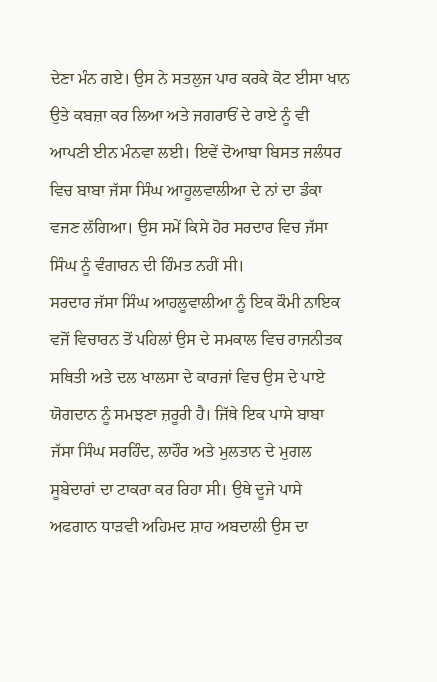ਦੇਣਾ ਮੰਨ ਗਏ। ਉਸ ਨੇ ਸਤਲੁਜ ਪਾਰ ਕਰਕੇ ਕੋਟ ਈਸਾ ਖਾਨ ਉਤੇ ਕਬਜ਼ਾ ਕਰ ਲਿਆ ਅਤੇ ਜਗਰਾਓਂ ਦੇ ਰਾਏ ਨੂੰ ਵੀ ਆਪਣੀ ਈਨ ਮੰਨਵਾ ਲਈ। ਇਵੇਂ ਦੋਆਬਾ ਬਿਸਤ ਜਲੰਧਰ ਵਿਚ ਬਾਬਾ ਜੱਸਾ ਸਿੰਘ ਆਹੂਲਵਾਲੀਆ ਦੇ ਨਾਂ ਦਾ ਡੰਕਾ ਵਜਣ ਲੱਗਿਆ। ਉਸ ਸਮੇਂ ਕਿਸੇ ਹੋਰ ਸਰਦਾਰ ਵਿਚ ਜੱਸਾ ਸਿੰਘ ਨੂੰ ਵੰਗਾਰਨ ਦੀ ਹਿੰਮਤ ਨਹੀਂ ਸੀ।
ਸਰਦਾਰ ਜੱਸਾ ਸਿੰਘ ਆਹਲੂਵਾਲੀਆ ਨੂੰ ਇਕ ਕੌਮੀ ਨਾਇਕ ਵਜੋਂ ਵਿਚਾਰਨ ਤੋਂ ਪਹਿਲਾਂ ਉਸ ਦੇ ਸਮਕਾਲ ਵਿਚ ਰਾਜਨੀਤਕ ਸਥਿਤੀ ਅਤੇ ਦਲ ਖਾਲਸਾ ਦੇ ਕਾਰਜਾਂ ਵਿਚ ਉਸ ਦੇ ਪਾਏ ਯੋਗਦਾਨ ਨੂੰ ਸਮਝਣਾ ਜ਼ਰੂਰੀ ਹੈ। ਜਿੱਥੇ ਇਕ ਪਾਸੇ ਬਾਬਾ ਜੱਸਾ ਸਿੰਘ ਸਰਹਿੰਦ, ਲਾਹੌਰ ਅਤੇ ਮੁਲਤਾਨ ਦੇ ਮੁਗਲ ਸੂਬੇਦਾਰਾਂ ਦਾ ਟਾਕਰਾ ਕਰ ਰਿਹਾ ਸੀ। ਉਥੇ ਦੂਜੇ ਪਾਸੇ ਅਫਗਾਨ ਧਾੜਵੀ ਅਹਿਮਦ ਸ਼ਾਹ ਅਬਦਾਲੀ ਉਸ ਦਾ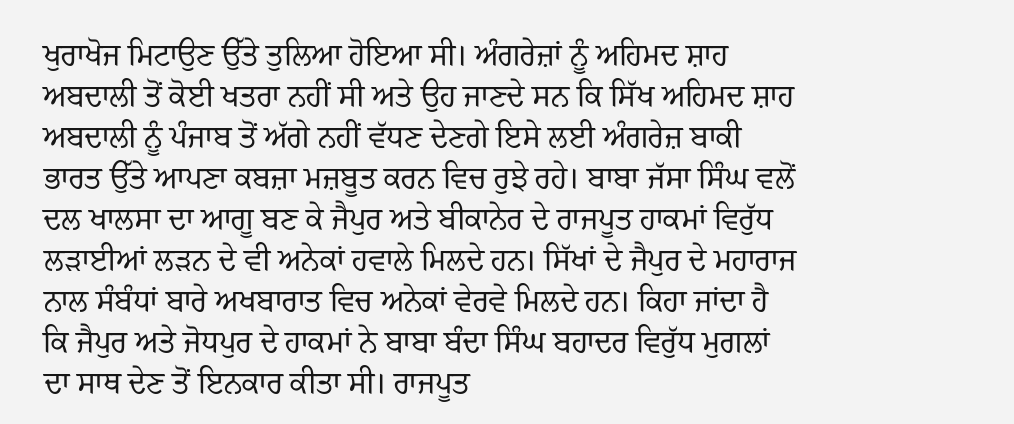ਖੁਰਾਖੋਜ ਮਿਟਾਉਣ ਉੱਤੇ ਤੁਲਿਆ ਹੋਇਆ ਸੀ। ਅੰਗਰੇਜ਼ਾਂ ਨੂੰ ਅਹਿਮਦ ਸ਼ਾਹ ਅਬਦਾਲੀ ਤੋਂ ਕੋਈ ਖਤਰਾ ਨਹੀਂ ਸੀ ਅਤੇ ਉਹ ਜਾਣਦੇ ਸਨ ਕਿ ਸਿੱਖ ਅਹਿਮਦ ਸ਼ਾਹ ਅਬਦਾਲੀ ਨੂੰ ਪੰਜਾਬ ਤੋਂ ਅੱਗੇ ਨਹੀਂ ਵੱਧਣ ਦੇਣਗੇ ਇਸੇ ਲਈ ਅੰਗਰੇਜ਼ ਬਾਕੀ ਭਾਰਤ ਉੱਤੇ ਆਪਣਾ ਕਬਜ਼ਾ ਮਜ਼ਬੂਤ ਕਰਨ ਵਿਚ ਰੁਝੇ ਰਹੇ। ਬਾਬਾ ਜੱਸਾ ਸਿੰਘ ਵਲੋਂ ਦਲ ਖਾਲਸਾ ਦਾ ਆਗੂ ਬਣ ਕੇ ਜੈਪੁਰ ਅਤੇ ਬੀਕਾਨੇਰ ਦੇ ਰਾਜਪੂਤ ਹਾਕਮਾਂ ਵਿਰੁੱਧ ਲੜਾਈਆਂ ਲੜਨ ਦੇ ਵੀ ਅਨੇਕਾਂ ਹਵਾਲੇ ਮਿਲਦੇ ਹਨ। ਸਿੱਖਾਂ ਦੇ ਜੈਪੁਰ ਦੇ ਮਹਾਰਾਜ ਨਾਲ ਸੰਬੰਧਾਂ ਬਾਰੇ ਅਖਬਾਰਾਤ ਵਿਚ ਅਨੇਕਾਂ ਵੇਰਵੇ ਮਿਲਦੇ ਹਨ। ਕਿਹਾ ਜਾਂਦਾ ਹੈ ਕਿ ਜੈਪੁਰ ਅਤੇ ਜੋਧਪੁਰ ਦੇ ਹਾਕਮਾਂ ਨੇ ਬਾਬਾ ਬੰਦਾ ਸਿੰਘ ਬਹਾਦਰ ਵਿਰੁੱਧ ਮੁਗਲਾਂ ਦਾ ਸਾਥ ਦੇਣ ਤੋਂ ਇਨਕਾਰ ਕੀਤਾ ਸੀ। ਰਾਜਪੂਤ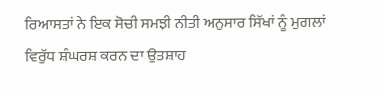ਰਿਆਸਤਾਂ ਨੇ ਇਕ ਸੋਚੀ ਸਮਝੀ ਨੀਤੀ ਅਨੁਸਾਰ ਸਿੱਖਾਂ ਨੂੰ ਮੁਗਲਾਂ ਵਿਰੁੱਧ ਸ਼ੰਘਰਸ਼ ਕਰਨ ਦਾ ਉਤਸ਼ਾਹ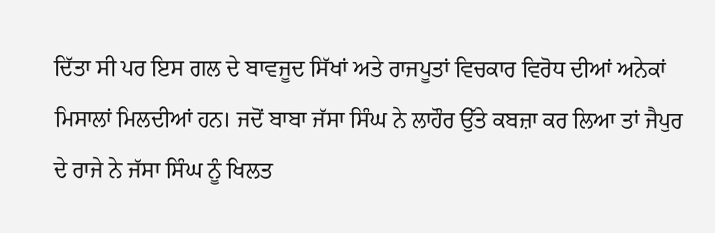ਦਿੱਤਾ ਸੀ ਪਰ ਇਸ ਗਲ ਦੇ ਬਾਵਜੂਦ ਸਿੱਖਾਂ ਅਤੇ ਰਾਜਪੂਤਾਂ ਵਿਚਕਾਰ ਵਿਰੋਧ ਦੀਆਂ ਅਨੇਕਾਂ ਮਿਸਾਲਾਂ ਮਿਲਦੀਆਂ ਹਨ। ਜਦੋਂ ਬਾਬਾ ਜੱਸਾ ਸਿੰਘ ਨੇ ਲਾਹੌਰ ਉੱਤੇ ਕਬਜ਼ਾ ਕਰ ਲਿਆ ਤਾਂ ਜੈਪੁਰ ਦੇ ਰਾਜੇ ਨੇ ਜੱਸਾ ਸਿੰਘ ਨੂੰ ਖਿਲਤ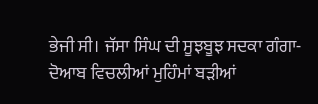ਭੇਜੀ ਸੀ। ਜੱਸਾ ਸਿੰਘ ਦੀ ਸੂਝਬੂਝ ਸਦਕਾ ਗੰਗਾ-ਦੋਆਬ ਵਿਚਲੀਆਂ ਮੁਹਿੰਮਾਂ ਬੜੀਆਂ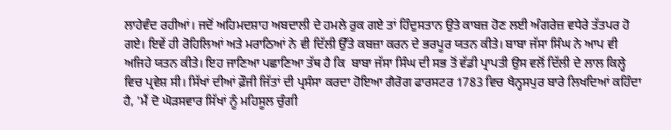ਲਾਹੇਵੰਦ ਰਹੀਆਂ। ਜਦੋਂ ਅਹਿਮਦਸ਼ਾਹ ਅਬਦਾਲੀ ਦੇ ਹਮਲੇ ਰੁਕ ਗਏ ਤਾਂ ਹਿੰਦੁਸਤਾਨ ਉਤੇ ਕਾਬਜ਼ ਹੋਣ ਲਈ ਅੰਗਰੇਜ਼ ਵਧੇਰੇ ਤੱਤਪਰ ਹੋ ਗਏ। ਇਵੇਂ ਹੀ ਰੋਹਿਲਿਆਂ ਅਤੇ ਮਰਾਠਿਆਂ ਨੇ ਵੀ ਦਿੱਲੀ ਉੱਤੇ ਕਬਜ਼ਾ ਕਰਨ ਦੇ ਭਰਪੂਰ ਯਤਨ ਕੀਤੇ। ਬਾਬਾ ਜੱਸਾ ਸਿੰਘ ਨੇ ਆਪ ਵੀ ਅਜਿਹੇ ਯਤਨ ਕੀਤੇ। ਇਹ ਜਾਣਿਆ ਪਛਾਣਿਆ ਤੱਥ ਹੈ ਕਿ  ਬਾਬਾ ਜੱਸਾ ਸਿੰਘ ਦੀ ਸਭ ਤੋਂ ਵੱਡੀ ਪ੍ਰਾਪਤੀ ਉਸ ਵਲੋਂ ਦਿੱਲੀ ਦੇ ਲਾਲ ਕਿਲ੍ਹੇ ਵਿਚ ਪ੍ਰਵੇਸ਼ ਸੀ। ਸਿੱਖਾਂ ਦੀਆਂ ਫ਼ੌਜੀ ਜਿੱਤਾਂ ਦੀ ਪ੍ਰਸੰਸਾ ਕਰਦਾ ਹੋਇਆ ਗੈਰੋਗ ਫਾਰਸਟਰ 1783 ਵਿਚ ਖੈਨ੍ਹਸਪੁਰ ਬਾਰੇ ਲਿਖਦਿਆਂ ਕਹਿੰਦਾ ਹੈ, 'ਮੈਂ ਦੋ ਘੋੜਸਵਾਰ ਸਿੱਖਾਂ ਨੂੰ ਮਹਿਸੂਲ ਚੁੰਗੀ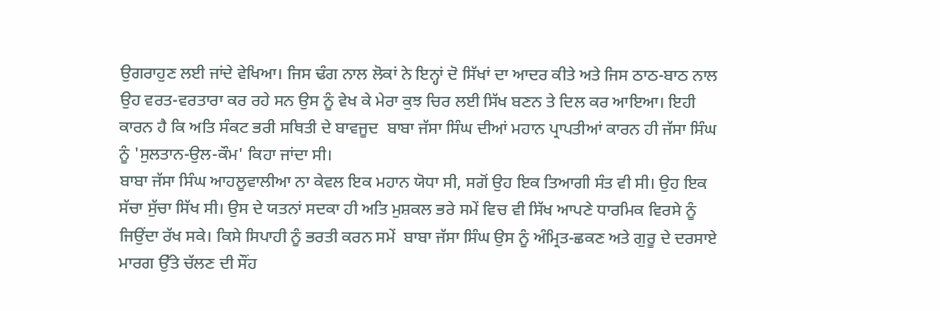ਉਗਰਾਹੁਣ ਲਈ ਜਾਂਦੇ ਵੇਖਿਆ। ਜਿਸ ਢੰਗ ਨਾਲ ਲੋਕਾਂ ਨੇ ਇਨ੍ਹਾਂ ਦੋ ਸਿੱਖਾਂ ਦਾ ਆਦਰ ਕੀਤੇ ਅਤੇ ਜਿਸ ਠਾਠ-ਬਾਠ ਨਾਲ ਉਹ ਵਰਤ-ਵਰਤਾਰਾ ਕਰ ਰਹੇ ਸਨ ਉਸ ਨੂੰ ਵੇਖ ਕੇ ਮੇਰਾ ਕੁਝ ਚਿਰ ਲਈ ਸਿੱਖ ਬਣਨ ਤੇ ਦਿਲ ਕਰ ਆਇਆ। ਇਹੀ ਕਾਰਨ ਹੈ ਕਿ ਅਤਿ ਸੰਕਟ ਭਰੀ ਸਥਿਤੀ ਦੇ ਬਾਵਜੂਦ  ਬਾਬਾ ਜੱਸਾ ਸਿੰਘ ਦੀਆਂ ਮਹਾਨ ਪ੍ਰਾਪਤੀਆਂ ਕਾਰਨ ਹੀ ਜੱਸਾ ਸਿੰਘ ਨੂੰ 'ਸੁਲਤਾਨ-ਉਲ-ਕੌਮ' ਕਿਹਾ ਜਾਂਦਾ ਸੀ।
ਬਾਬਾ ਜੱਸਾ ਸਿੰਘ ਆਹਲੂਵਾਲੀਆ ਨਾ ਕੇਵਲ ਇਕ ਮਹਾਨ ਯੋਧਾ ਸੀ, ਸਗੋਂ ਉਹ ਇਕ ਤਿਆਗੀ ਸੰਤ ਵੀ ਸੀ। ਉਹ ਇਕ ਸੱਚਾ ਸੁੱਚਾ ਸਿੱਖ ਸੀ। ਉਸ ਦੇ ਯਤਨਾਂ ਸਦਕਾ ਹੀ ਅਤਿ ਮੁਸ਼ਕਲ ਭਰੇ ਸਮੇਂ ਵਿਚ ਵੀ ਸਿੱਖ ਆਪਣੇ ਧਾਰਮਿਕ ਵਿਰਸੇ ਨੂੰ ਜਿਉਂਦਾ ਰੱਖ ਸਕੇ। ਕਿਸੇ ਸਿਪਾਹੀ ਨੂੰ ਭਰਤੀ ਕਰਨ ਸਮੇਂ  ਬਾਬਾ ਜੱਸਾ ਸਿੰਘ ਉਸ ਨੂੰ ਅੰਮ੍ਰਿਤ-ਛਕਣ ਅਤੇ ਗੁਰੂ ਦੇ ਦਰਸਾਏ ਮਾਰਗ ਉੱਤੇ ਚੱਲਣ ਦੀ ਸੌਂਹ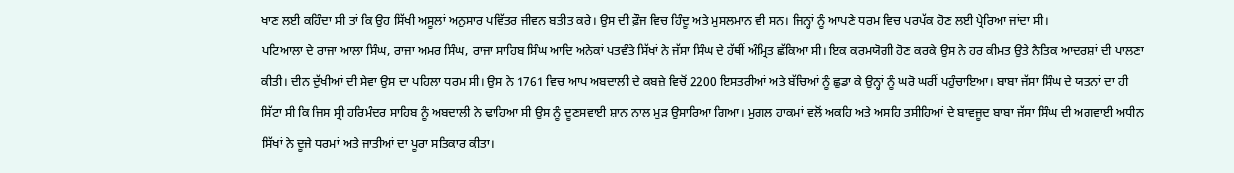ਖਾਣ ਲਈ ਕਹਿੰਦਾ ਸੀ ਤਾਂ ਕਿ ਉਹ ਸਿੱਖੀ ਅਸੂਲਾਂ ਅਨੁਸਾਰ ਪਵਿੱਤਰ ਜੀਵਨ ਬਤੀਤ ਕਰੇ। ਉਸ ਦੀ ਫ਼ੌਜ ਵਿਚ ਹਿੰਦੂ ਅਤੇ ਮੁਸਲਮਾਨ ਵੀ ਸਨ। ਜਿਨ੍ਹਾਂ ਨੂੰ ਆਪਣੇ ਧਰਮ ਵਿਚ ਪਰਪੱਕ ਹੋਣ ਲਈ ਪ੍ਰੇਰਿਆ ਜਾਂਦਾ ਸੀ।
ਪਟਿਆਲਾ ਦੇ ਰਾਜਾ ਆਲਾ ਸਿੰਘ, ਰਾਜਾ ਅਮਰ ਸਿੰਘ, ਰਾਜਾ ਸਾਹਿਬ ਸਿੰਘ ਆਦਿ ਅਨੇਕਾਂ ਪਤਵੰਤੇ ਸਿੱਖਾਂ ਨੇ ਜੱਸਾ ਸਿੰਘ ਦੇ ਹੱਥੀਂ ਅੰਮ੍ਰਿਤ ਛੱਕਿਆ ਸੀ। ਇਕ ਕਰਮਯੋਗੀ ਹੋਣ ਕਰਕੇ ਉਸ ਨੇ ਹਰ ਕੀਮਤ ਉਤੇ ਨੈਤਿਕ ਆਦਰਸ਼ਾਂ ਦੀ ਪਾਲਣਾ ਕੀਤੀ। ਦੀਨ ਦੁੱਖੀਆਂ ਦੀ ਸੇਵਾ ਉਸ ਦਾ ਪਹਿਲਾ ਧਰਮ ਸੀ। ਉਸ ਨੇ 1761 ਵਿਚ ਆਪ ਅਬਦਾਲੀ ਦੇ ਕਬਜ਼ੇ ਵਿਚੋਂ 2200 ਇਸਤਰੀਆਂ ਅਤੇ ਬੱਚਿਆਂ ਨੂੰ ਛੁਡਾ ਕੇ ਉਨ੍ਹਾਂ ਨੂੰ ਘਰੋ ਘਰੀਂ ਪਹੁੰਚਾਇਆ। ਬਾਬਾ ਜੱਸਾ ਸਿੰਘ ਦੇ ਯਤਨਾਂ ਦਾ ਹੀ ਸਿੱਟਾ ਸੀ ਕਿ ਜਿਸ ਸ੍ਰੀ ਹਰਿਮੰਦਰ ਸਾਹਿਬ ਨੂੰ ਅਬਦਾਲੀ ਨੇ ਢਾਹਿਆ ਸੀ ਉਸ ਨੂੰ ਦੂਣਸਵਾਈ ਸ਼ਾਨ ਨਾਲ ਮੁੜ ਉਸਾਰਿਆ ਗਿਆ। ਮੁਗਲ ਹਾਕਮਾਂ ਵਲੋਂ ਅਕਹਿ ਅਤੇ ਅਸਹਿ ਤਸੀਹਿਆਂ ਦੇ ਬਾਵਜੂਦ ਬਾਬਾ ਜੱਸਾ ਸਿੰਘ ਦੀ ਅਗਵਾਈ ਅਧੀਨ ਸਿੱਖਾਂ ਨੇ ਦੂਜੇ ਧਰਮਾਂ ਅਤੇ ਜਾਤੀਆਂ ਦਾ ਪੂਰਾ ਸਤਿਕਾਰ ਕੀਤਾ।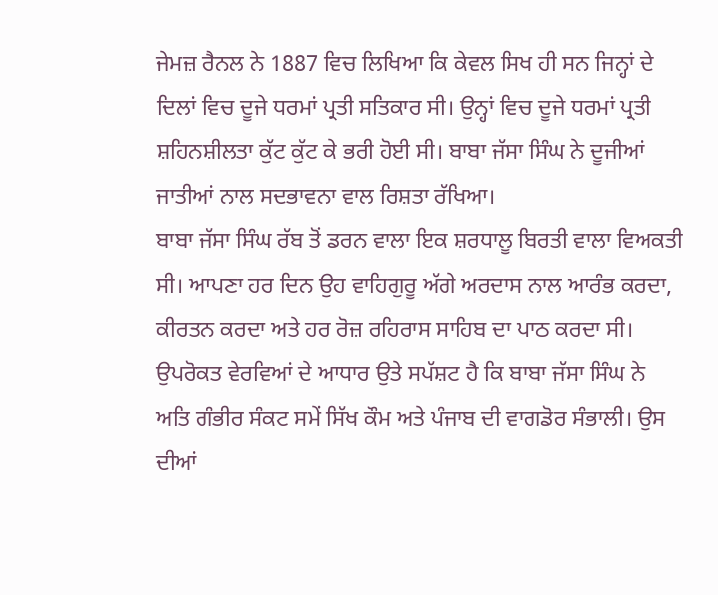ਜੇਮਜ਼ ਰੈਨਲ ਨੇ 1887 ਵਿਚ ਲਿਖਿਆ ਕਿ ਕੇਵਲ ਸਿਖ ਹੀ ਸਨ ਜਿਨ੍ਹਾਂ ਦੇ ਦਿਲਾਂ ਵਿਚ ਦੂਜੇ ਧਰਮਾਂ ਪ੍ਰਤੀ ਸਤਿਕਾਰ ਸੀ। ਉਨ੍ਹਾਂ ਵਿਚ ਦੂਜੇ ਧਰਮਾਂ ਪ੍ਰਤੀ ਸ਼ਹਿਨਸ਼ੀਲਤਾ ਕੁੱਟ ਕੁੱਟ ਕੇ ਭਰੀ ਹੋਈ ਸੀ। ਬਾਬਾ ਜੱਸਾ ਸਿੰਘ ਨੇ ਦੂਜੀਆਂ ਜਾਤੀਆਂ ਨਾਲ ਸਦਭਾਵਨਾ ਵਾਲ ਰਿਸ਼ਤਾ ਰੱਖਿਆ।
ਬਾਬਾ ਜੱਸਾ ਸਿੰਘ ਰੱਬ ਤੋਂ ਡਰਨ ਵਾਲਾ ਇਕ ਸ਼ਰਧਾਲੂ ਬਿਰਤੀ ਵਾਲਾ ਵਿਅਕਤੀ ਸੀ। ਆਪਣਾ ਹਰ ਦਿਨ ਉਹ ਵਾਹਿਗੁਰੂ ਅੱਗੇ ਅਰਦਾਸ ਨਾਲ ਆਰੰਭ ਕਰਦਾ, ਕੀਰਤਨ ਕਰਦਾ ਅਤੇ ਹਰ ਰੋਜ਼ ਰਹਿਰਾਸ ਸਾਹਿਬ ਦਾ ਪਾਠ ਕਰਦਾ ਸੀ।
ਉਪਰੋਕਤ ਵੇਰਵਿਆਂ ਦੇ ਆਧਾਰ ਉਤੇ ਸਪੱਸ਼ਟ ਹੈ ਕਿ ਬਾਬਾ ਜੱਸਾ ਸਿੰਘ ਨੇ ਅਤਿ ਗੰਭੀਰ ਸੰਕਟ ਸਮੇਂ ਸਿੱਖ ਕੌਮ ਅਤੇ ਪੰਜਾਬ ਦੀ ਵਾਗਡੋਰ ਸੰਭਾਲੀ। ਉਸ ਦੀਆਂ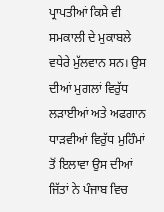ਪ੍ਰਾਪਤੀਆਂ ਕਿਸੇ ਵੀ ਸਮਕਾਲੀ ਦੇ ਮੁਕਾਬਲੇ ਵਧੇਰੇ ਮੁੱਲਵਾਨ ਸਨ। ਉਸ ਦੀਆਂ ਮੁਗਲਾਂ ਵਿਰੁੱਧ ਲੜਾਈਆਂ ਅਤੇ ਅਫਗਾਨ ਧਾੜਵੀਆਂ ਵਿਰੁੱਧ ਮੁਹਿੰਮਾਂ ਤੋਂ ਇਲਾਵਾ ਉਸ ਦੀਆਂ ਜਿੱਤਾਂ ਨੇ ਪੰਜਾਬ ਵਿਚ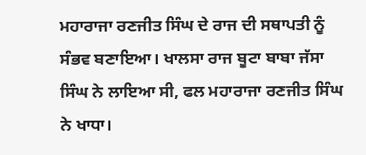ਮਹਾਰਾਜਾ ਰਣਜੀਤ ਸਿੰਘ ਦੇ ਰਾਜ ਦੀ ਸਥਾਪਤੀ ਨੂੰ ਸੰਭਵ ਬਣਾਇਆ। ਖਾਲਸਾ ਰਾਜ ਬੂਟਾ ਬਾਬਾ ਜੱਸਾ ਸਿੰਘ ਨੇ ਲਾਇਆ ਸੀ, ਫਲ ਮਹਾਰਾਜਾ ਰਣਜੀਤ ਸਿੰਘ ਨੇ ਖਾਧਾ।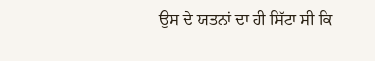ਉਸ ਦੇ ਯਤਨਾਂ ਦਾ ਹੀ ਸਿੱਟਾ ਸੀ ਕਿ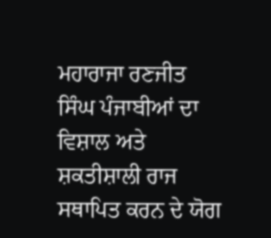ਮਹਾਰਾਜਾ ਰਣਜੀਤ ਸਿੰਘ ਪੰਜਾਬੀਆਂ ਦਾ ਵਿਸ਼ਾਲ ਅਤੇ ਸ਼ਕਤੀਸ਼ਾਲੀ ਰਾਜ ਸਥਾਪਿਤ ਕਰਨ ਦੇ ਯੋਗ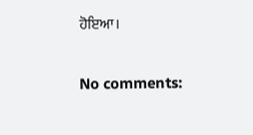ਹੋਇਆ।

No comments: